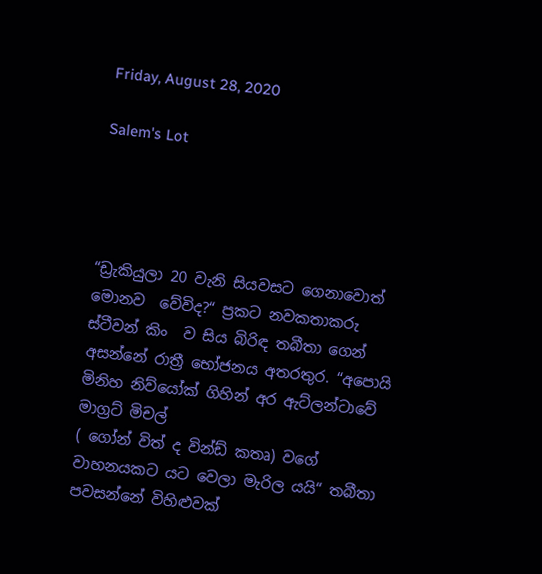Friday, August 28, 2020

Salem's Lot




“ඩ්‍රැකියුලා 20 වැනි සියවසට ගෙනාවොත් මොනව  වේවිද?“ ප්‍රකට නවකතාකරු ස්ටීවන් කිං  ව සිය බිරිඳ තබීතා ගෙන් අසන්නේ රාත්‍රී භෝජනය අතරතුර. “අපොයි මිනිහ නිව්යෝක් ගිහින් අර ඇට්ලන්ටාවේ මාග්‍රට් මිචල්
( ගෝන් විත් ද වින්ඩ් කතෘ) වගේ වාහනයකට යට වෙලා මැරිල යයි“ තබීතා පවසන්නේ විහිළුවක්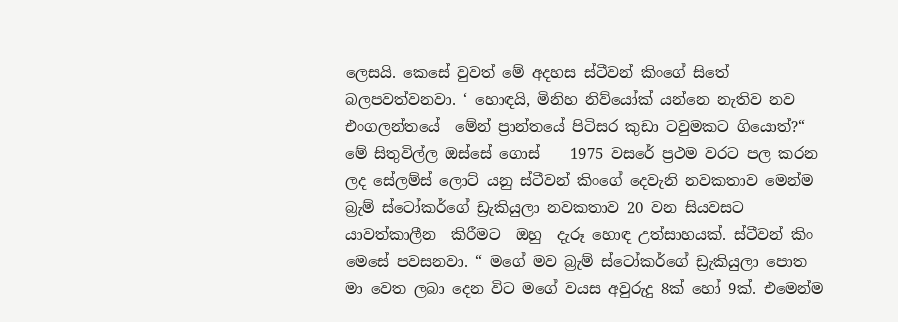ලෙසයි. කෙසේ වුවත් මේ අදහස ස්ටීවන් කිංගේ සිතේ බලපවත්වනවා. ‘ හොඳයි, මිනිහ නිව්යෝක් යන්නෙ නැතිව නව එංගලන්තයේ  මේන් ප්‍රාන්තයේ පිටිසර කුඩා ටවුමකට ගියොත්?“ මේ සිතුවිල්ල ඔස්සේ ගොස්    1975 වසරේ ප්‍රථම වරට පල කරන ලද සේලම්ස් ලොට් යනු ස්ටීවන් කිංගේ දෙවැනි නවකතාව මෙන්ම   බ්‍රැම් ස්ටෝකර්ගේ ඩ්‍රැකියුලා නවකතාව 20 වන සියවසට යාවත්කාලීන  කිරීමට  ඔහු  දැරූ හොඳ උත්සාහයක්. ස්ටීවන් කිං මෙසේ පවසනවා. “ මගේ මව බ්‍රැම් ස්ටෝකර්ගේ ඩ්‍රැකියුලා පොත මා වෙත ලබා දෙන විට මගේ වයස අවුරුදු 8ක් හෝ 9ක්. එමෙන්ම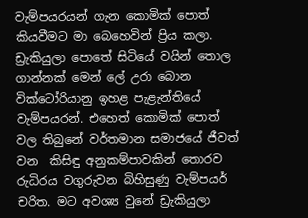වැම්පයරයන් ගැන කොමික් පොත් කියවීමට මා බෙහෙවින් ප්‍රිය කලා. ඩ්‍රැකියුලා පොතේ සිටියේ වයින් තොල ගාන්නක් මෙන් ලේ උරා බොන වික්ටෝරියානු ඉහළ පැළැන්තියේ වැම්පයරන්. එහෙත් කොමික් පොත් වල තිබුනේ වර්තමාන සමාජයේ ජීවත් වන  කිසිඳු අනුකම්පාවකින් තොරව රුධිරය වගුරුවන බිහිසුණු වැම්පයර් චරිත. මට අවශ්‍ය වුනේ ඩ්‍රැකියුලා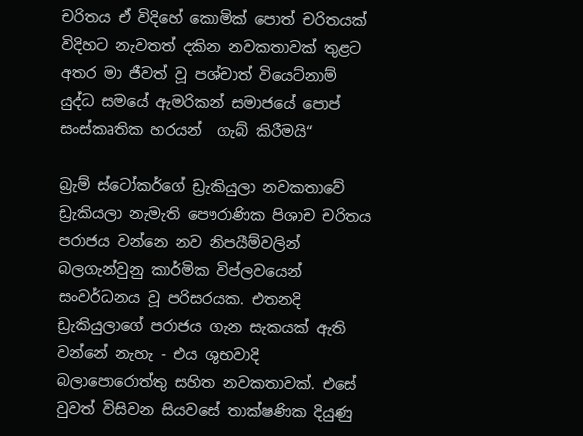චරිතය ඒ විදිහේ කොමික් පොත් චරිතයක් විදිහට නැවතත් දකින නවකතාවක් තුළට  අතර මා ජීවත් වූ පශ්චාත් වියෙට්නාම් යුද්ධ සමයේ ඇමරිකන් සමාජයේ පොප් සංස්කෘතික හරයන්  ගැබ් කිරීමයි“

බ්‍රැම් ස්ටෝකර්ගේ ඩ්‍රැකියුලා නවකතාවේ ඩ්‍රැකියලා නැමැති පෞරාණික පිශාච චරිතය පරාජය වන්නෙ නව නිපයීම්වලින් බලගැන්වුනු කාර්මික විප්ලවයෙන් සංවර්ධනය වූ පරිසරයක. එතනදි ඩ්‍රැකියුලාගේ පරාජය ගැන සැකයක් ඇති වන්නේ නැහැ - එය ශුභවාදි බලාපොරොත්තු සහිත නවකතාවක්. එසේ වුවත් විසිවන සියවසේ තාක්ෂණික දියුණු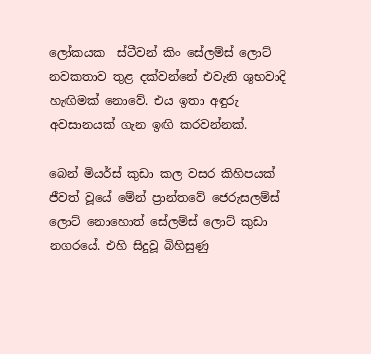ලෝකයක  ස්ටීවන් කිං සේලම්ස් ලොට් නවකතාව තුළ දක්වන්නේ එවැනි ශුභවාදි හැඟිමක් නොවේ. එය ඉතා අඳුරු අවසානයක් ගැන ඉඟි කරවන්නක්.

බෙන් මියර්ස් කුඩා කල වසර කිහිපයක් ජීවත් වූයේ මේන් ප්‍රාන්තවේ ජෙරුසලම්ස් ලොට් නොහොත් සේලම්ස් ලොට් කුඩා නගරයේ. එහි සිදුවූ බිහිසුණු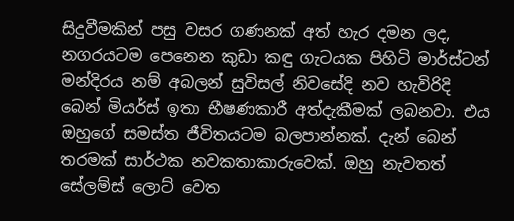සිදුවීමකින් පසු වසර ගණනක් අත් හැර දමන ලද, නගරයටම පෙනෙන කුඩා කඳු ගැටයක පිහිටි මාර්ස්ටන් මන්දිරය නම් අබලන් සුවිසල් නිවසේදි නව හැවිරිදි බෙන් මියර්ස් ඉතා භීෂණකාරී අත්දැකීමක් ලබනවා. එය ඔහුගේ සමස්ත ජීවිතයටම බලපාන්නක්. දැන් බෙන් තරමක් සාර්ථක නවකතාකාරුවෙක්. ඔහු නැවතත් සේලම්ස් ලොට් වෙත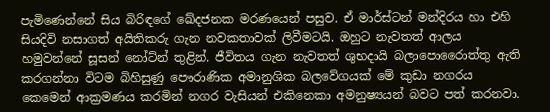පැමිණෙන්නේ සිය බිරිඳගේ ඛේදජනක මරණයෙන් පසුව. ඒ මාර්ස්ටන් මන්දිරය හා එහි සියදිවි නසාගත් අයිතිකරු ගැන නවකතාවක් ලිවීමටයි. ඔහුට නැවතත් ආලය හමුවන්නේ සූසන් නෝට්න් තුළින්. ජීවිතය ගැන නැවතත් ශුභදායි බලාපොරෛාත්තු ඇති කරගන්නා විටම බිහිසුණු පෞරාණික අමානුශික බලවේගයක් මේ කුඩා නගරය කෙමෙන් ආක්‍රමණය කරමින් නගර වැසියන් එකිනෙකා අමනුෂ්‍යයන් බවට පත් කරනවා.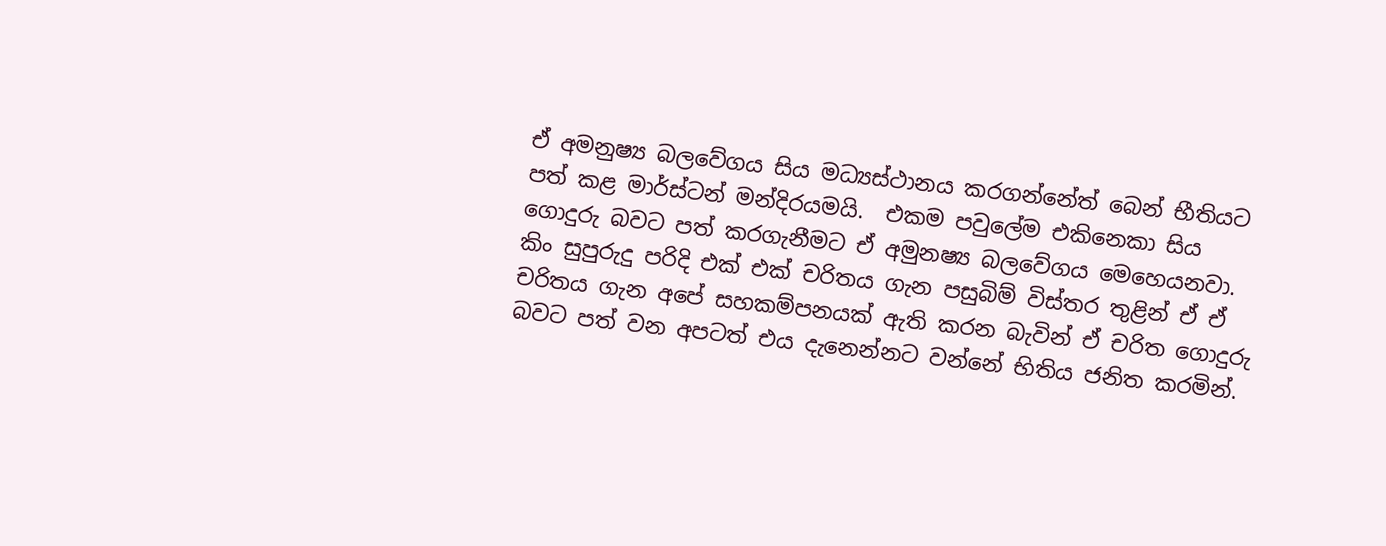ඒ අමනුෂ්‍ය බලවේගය සිය මධ්‍යස්ථානය කරගන්නේත් බෙන් භීතියට පත් කළ මාර්ස්ටන් මන්දිරයමයි.  එකම පවුලේම එකිනෙකා සිය ගොදුරු බවට පත් කරගැනීමට ඒ අමුනෂ්‍ය බලවේගය මෙහෙයනවා. කිං සුපුරුදු පරිදි එක් එක් චරිතය ගැන පසුබිම් විස්තර තුළින් ඒ ඒ චරිතය ගැන අපේ සහකම්පනයක් ඇති කරන බැවින් ඒ චරිත ගොදුරු බවට පත් වන අපටත් එය දැනෙන්නට වන්නේ භිතිය ජනිත කරමින්.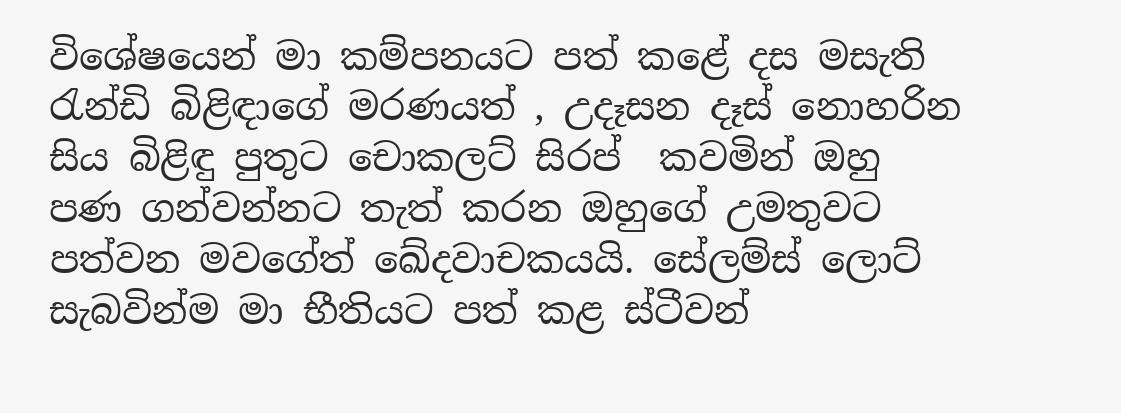විශේෂයෙන් මා කම්පනයට පත් කළේ දස මසැති රැන්ඩි බිළිඳාගේ මරණයත් , උදෑසන දෑස් නොහරින සිය බිළිඳු පුතුට චොකලට් සිරප්  කවමින් ඔහු පණ ගන්වන්නට තැත් කරන ඔහුගේ උමතුවට පත්වන මවගේත් ඛේදවාචකයයි. සේලම්ස් ලොට් සැබවින්ම මා භීතියට පත් කළ ස්ටීවන්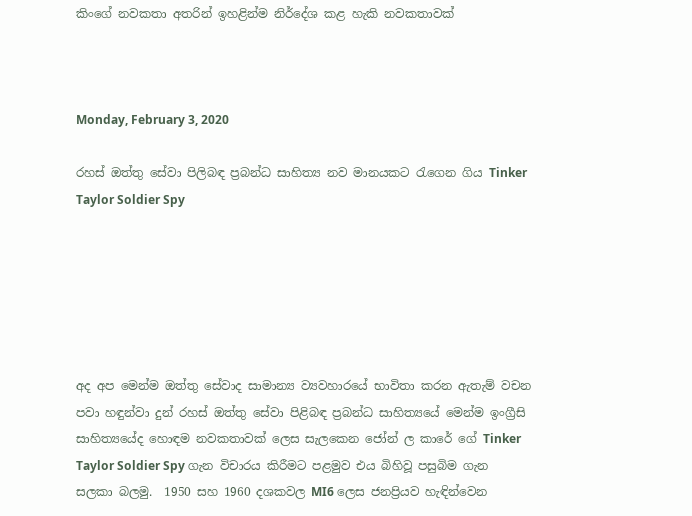කිංගේ නවකතා අතරින් ඉහළින්ම නිර්දේශ කළ හැකි නවකතාවක්



Monday, February 3, 2020

රහස් ඔත්තු සේවා පිලිබඳ ප්‍රබන්ධ සාහිත්‍ය නව මානයකට රැගෙන ගිය Tinker Taylor Soldier Spy






අද අප මෙන්ම ඔත්තු සේවාද සාමාන්‍ය ව්‍යවහාරයේ භාවිතා කරන ඇතැම් වචන පවා හඳුන්වා දුන් රහස් ඔත්තු සේවා පිළිබඳ ප්‍රබන්ධ සාහිත්‍යයේ‍ මෙන්ම ඉංග්‍රීසි සාහිත්‍යයේද හොඳම නවකතාවක් ලෙස සැලකෙන ජෝන් ල කාරේ ගේ Tinker Taylor Soldier Spy ගැන විචාරය කිරීමට පළමුව එය බිහිවූ පසුබිම ගැන සලකා බලමු.  1950 සහ 1960 දශකවල MI6 ලෙස ජනප්‍රියව හැඳින්වෙන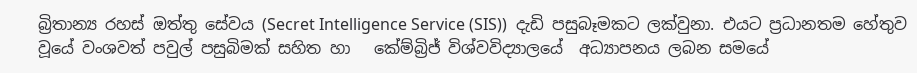බ්‍රිතාන්‍ය රහස් ඔත්තු සේවය (Secret Intelligence Service (SIS))  දැඩි පසුබෑමකට ලක්වුනා. එයට ප්‍රධානතම හේතුව වූයේ වංශවත් පවුල් පසුබිමක් සහිත හා   කේම්බ්‍රිජ් විශ්වවිද්‍යාලයේ  අධ්‍යාපනය ලබන සමයේ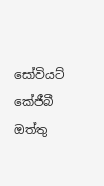සෝවියට් කේජීබී ඔත්තු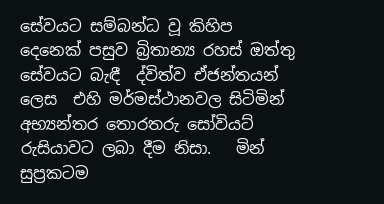සේවයට සම්බන්ධ වූ කිහිප දෙනෙක් පසුව බ්‍රිතාන්‍ය රහස් ඔත්තු සේවයට බැඳී  ද්විත්ව ඒජන්තයන් ලෙස  එහි මර්මස්ථානවල සිටිමින් අභ්‍යන්තර තොරතරු සෝවියට් රුසියාවට ලබා දීම නිසා.   මින් සුප්‍රකටම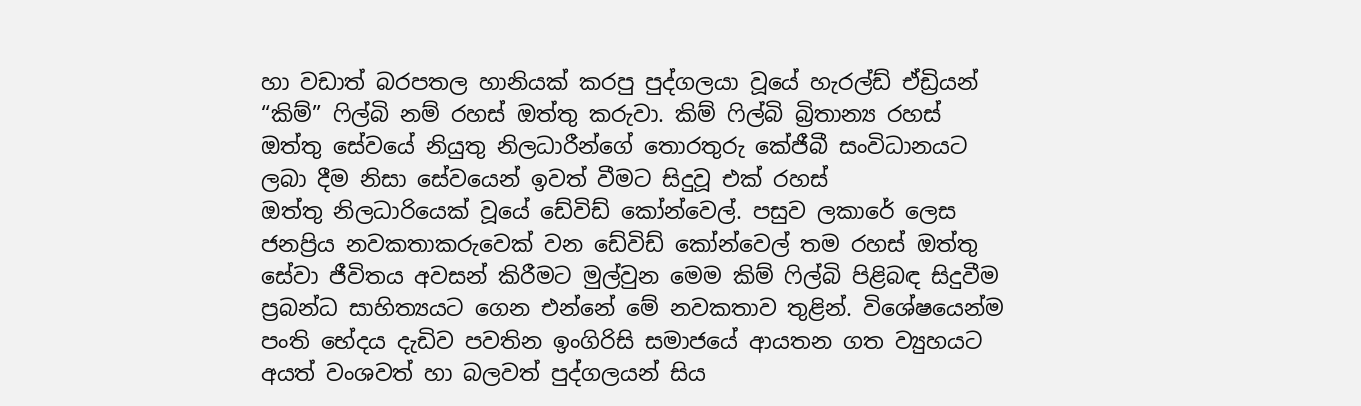හා වඩාත් බරපතල හානියක් කරපු පුද්ගලයා වූයේ හැරල්ඩ් ඒඩ්‍රියන් “කිම්” ෆිල්බි නම් රහස් ඔත්තු කරුවා. කිම් ෆිල්බි බ්‍රිතාන්‍ය රහස් ඔත්තු සේවයේ නියුතු නිලධාරීන්ගේ තොරතුරු කේජීබී සංවිධානයට ලබා දීම නිසා සේවයෙන් ඉවත් වීමට සිදුවූ එක් රහස් ඔත්තු ‍නිලධාරියෙක් වූයේ ඩේවිඩ් කෝන්වෙල්. පසුව ලකාරේ ලෙස ජනප්‍රිය නවකතාකරුවෙක් වන ඩේවිඩ් කෝන්වෙල් තම රහස් ඔත්තු සේවා ජීවිතය අවසන් කිරීමට මුල්වුන මෙම කිම් ෆිල්බි පිළිබඳ සිදුවීම ප්‍රබන්ධ සාහිත්‍යයට ගෙන එන්නේ මේ නවකතාව තුළින්. විශේෂයෙන්ම පංති භේදය දැඩිව පවතින ඉංගිරිසි සමාජයේ ආයතන ගත ව්‍යුහයට අයත් වංශවත් හා බලවත් පුද්ගලයන් සිය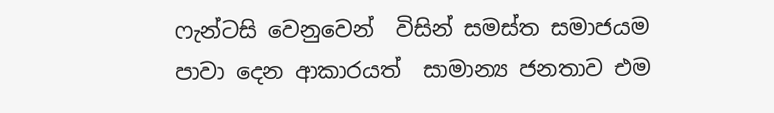ෆැන්ටසි වෙනුවෙන්  විසින් සමස්ත සමාජයම පාවා ‍දෙන ආකාරයත්  සාමාන්‍ය ජනතාව එම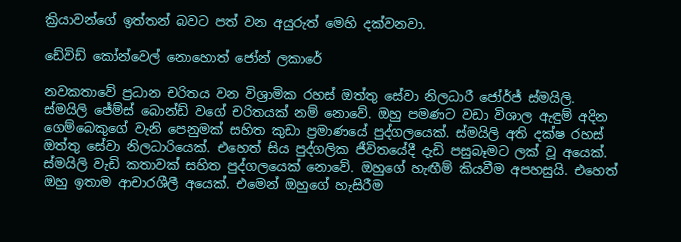ක්‍රියාවන්ගේ ඉත්තන් බවට පත් වන අයුරුත් මෙහි දක්වනවා.

ඩේවිඩ් කෝන්වෙල් නොහොත් ජෝන් ලකාරේ

නවකතාවේ ප්‍රධාන චරිතය වන විශ්‍රාමික රහස් ඔත්තු සේවා නිලධාරී ජෝර්ජ් ස්මයිලි. ස්මයිලි ජේම්ස් බොන්ඩ් වගේ චරිතයක් නම් නොවේ. ඔහු පමණට වඩා විශාල ඇඳුම් අදින ගෙම්‍බෙකුගේ වැනි පෙනුමක් සහිත කුඩා ප්‍රමාණයේ පුද්ගලයෙක්. ස්මයිලි අති දක්ෂ රහස් ඔත්තු සේවා නිලධාරියෙක්. එහෙත් සිය පුද්ගලික ජීවිතයේදී දැඩි පසුබෑමට ලක් වූ අයෙක්. ස්මයිලි වැඩි කතාවක් සහිත පුද්ගලයෙක් නොවේ. ඔහුගේ හැඟීම් කියවීම අපහසුයි. එහෙත් ඔහු ඉතාම ආචාරශීලී අයෙක්. එමෙන් ඔහුගේ හැසිරීම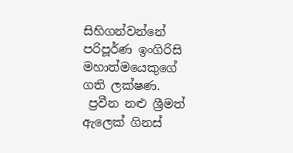සිහිගන්වන්නේ පරිපූර්ණ ඉංගිරිසි මහාත්මයෙකුගේ ගති ලක්ෂණ.
 ප්‍රවීන නළු ශ්‍රීමත් ඇලෙක් ගිනස්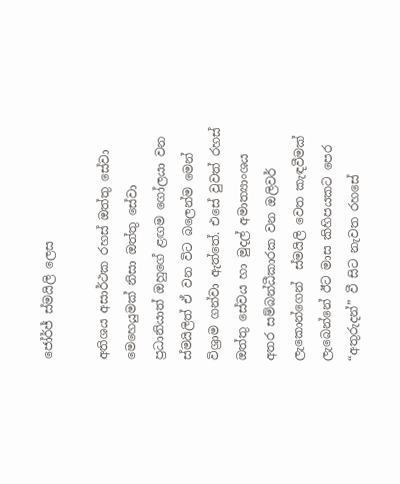ජෝර්ජ් ස්මයිලි ලෙස

අතිශය අසාර්ථක රහස් ඔත්තු සේවා මෙහෙයුමක් නිසා ඔත්තු සේවා ප්‍රධානියාත් ඔහුගේ ළඟම ගෝලයා වන ස්මයිලිත් ඒ වන විට බලෙන්ම මෙන් විශ්‍රාම ගන්වා ඇත්තේ. එසේ වුවත් රහස් ඔත්තු සේවය හා මුදල් අමාත්‍යාංශය අතර සම්බන්ධීකාරක වන ඔලිවර් ලැකොන්ගෙන්  ස්මයිලි වෙත කැඳවීමක් ලැබෙන්නේ ඊට මාස කිහිපයකට පෙර “අතුරුදන්” වී සිට නැවත රහසේ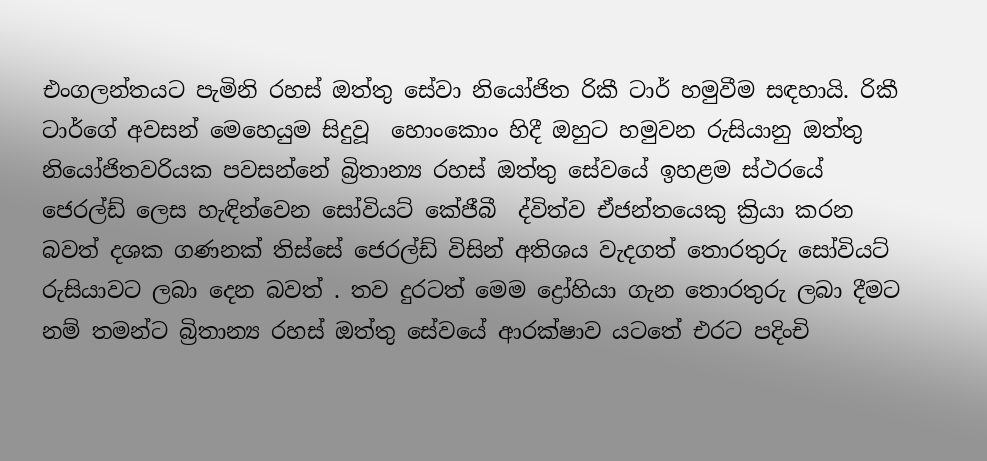එංගලන්තයට පැමිනි රහස් ඔත්තු සේවා නියෝජිත රිකී ටාර් හමුවීම සඳහායි. රිකී ටාර්ගේ අවසන් මෙහෙයුම සිදුවූ  හොංකොං හිදී ඔහුට හමුවන රුසියානු ඔත්තු නියෝජිතවරියක පවසන්නේ බ්‍රිතාන්‍ය රහස් ඔත්තු සේවයේ ඉහළම ස්ථරයේ ජෙරල්ඩ් ලෙස හැඳින්වෙන සෝවියට් කේජීබී  ද්විත්ව ඒජන්තයෙකු ක්‍රියා කරන බවත් දශක ගණනක් තිස්සේ ජෙරල්ඩ් විසින් අතිශය වැදගත් තොරතුරු සෝවියට් රුසියාවට ලබා දෙන බවත් . තව දුරටත් මෙම ද්‍රෝහියා ගැන තොරතුරු ලබා දීමට නම් තමන්ට බ්‍රිතාන්‍ය රහස් ඔත්තු සේවයේ ආරක්ෂාව යටතේ එරට පදිංචි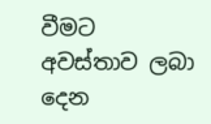වීමට අවස්තාව ‍ලබා දෙන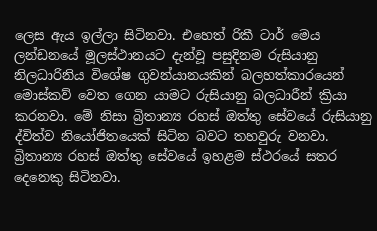ලෙස ඇය ඉල්ලා සිටිනවා. එහෙත් රිකී ටාර් මෙය ලන්ඩනයේ මූලස්ථානයට දැන්වූ පසුදිනම රුසියානු නිලධාරිනිය විශේෂ ගුවන්යානයකින් බලහත්කාරයෙන් මොස්කව් වෙත ගෙන යාමට රුසියානු බලධාරීන් ක්‍රියා කරනවා. මේ නිසා බ්‍රිතාන්‍ය රහස් ඔත්තු සේවයේ රුසියානු ද්විත්ව නියෝජිතයෙක් සිටින බවට තහවුරු වනවා. බ්‍රිතාන්‍ය රහස් ඔත්තු සේවයේ ඉහළම ස්ථරයේ සතර දෙනෙකු සිටිනවා.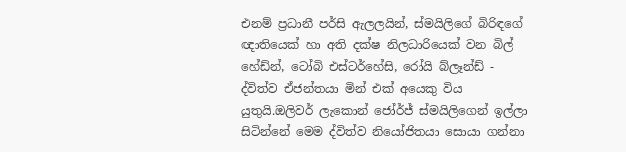එනම් ප්‍රධානී පර්සි ඇලලයින්, ස්මයිලිගේ බිරිඳගේ ඥාතියෙක් හා අති දක්ෂ නිලධාරියෙක් වන බිල් හේඩ්න්, ටෝබි එස්ටර්හේසි, රෝයි බ්ලෑන්ඩ් - ද්විත්ව ඒජන්තයා මින් එක් අයෙකු විය යුතුයි.ඔලිවර් ලැකොන් ජෝර්ජ් ස්මයිලිගෙන් ඉල්ලා සිටින්නේ මෙම ද්විත්ව නියෝජිතයා සොයා ගන්නා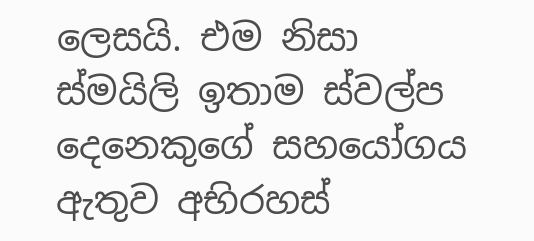ලෙසයි. එම නිසා ස්මයිලි ඉතාම ස්වල්ප දෙනෙකුගේ සහයෝගය ඇතුව අභිරහස්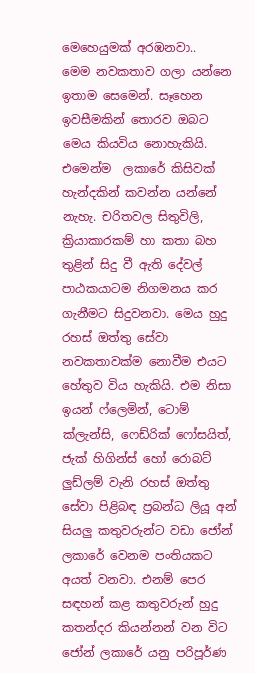මෙහෙයුමක් අරඹනවා..
මෙම නවකතාව ගලා යන්නෙ ඉතාම සෙමෙන්. සෑහෙන ඉවසීමකින් තොරව ඔබට මෙය කියවිය නොහැකියි. එමෙන්ම  ලකාරේ කිසිවක් හැන්දකින් කවන්න යන්නේ නැහැ. චරිතවල සිතුවිලි, ක්‍රියාකාරකම් හා කතා බහ තුළින් සිදු වී ඇති දේවල් පාඨකයාටම නිගමනය කර ගැනීමට සිදුවනවා. මෙය හුදු රහස් ඔත්තු සේවා නවකතාවක්ම නොවීම එයට හේතුව විය හැකියි. එම නිසා ඉයන් ෆ්ලෙමින්, ටොම් ක්ලැන්සි, ෆෙඩ්රික් ෆෝසයිත්, ජැක් හිගින්ස් හෝ රොබට් ලුඩ්ලම් වැනි රහස් ඔත්තු සේවා පිළිබඳ ප්‍රබන්ධ ලියූ අන් සියලු කතුවරුන්ට වඩා ජෝන් ලකාරේ වෙනම පංතියකට අයත් වනවා. එනම් පෙර සඳහන් කළ කතුවරුන් හුදු කතන්දර කියන්නන් වන විට ජෝන් ලකාරේ යනු පරිපූර්ණ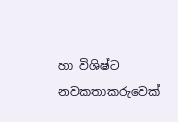හා විශිෂ්ට නවකතාකරුවෙක්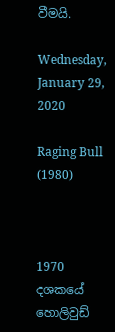වීමයි.

Wednesday, January 29, 2020

Raging Bull (1980)



1970 දශකයේ හොලිවුඩ්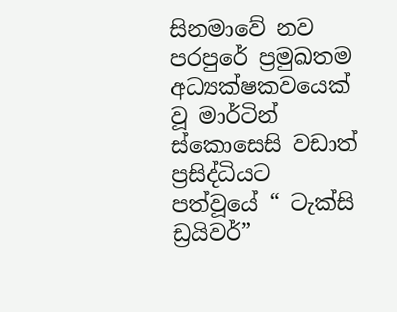සිනමාවේ නව පරපුරේ ප්‍රමුඛතම අධ්‍යක්ෂකවයෙක් වූ මාර්ටින් ස්කොසෙසි වඩාත් ප්‍රසිද්ධියට පත්වූයේ “ ටැක්සි ඩ්‍රයිවර්”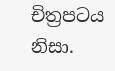චිත්‍රපටය නිසා.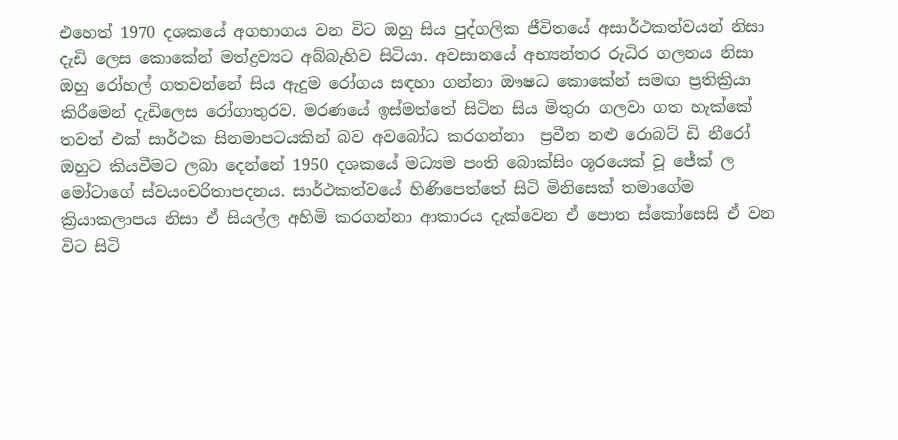එහෙත් 1970 දශකයේ අගභාගය වන විට ඔහු සිය පුද්ගලික ජීවිතයේ අසාර්ථකත්වයන් නිසා දැඩි ලෙස කොකේන් මත්ද්‍රව්‍යට අබ්බැහිව සිටියා. අවසානයේ අභ්‍යන්තර රුධිර ගලනය නිසා ඔහු රෝහල් ගතවන්නේ සිය ඇදුම රෝගය සඳහා ගන්නා ඖෂධ කොකේන් සමඟ ප්‍රතික්‍රියා කිරීමෙන් දැඩිලෙස රෝගාතුරව. මරණයේ ඉස්මත්තේ සිටින සිය මිතුරා ගලවා ගත හැක්කේ තවත් එක් සාර්ථක සිනමාපටයකින් බව අව‍බෝධ කරගන්නා  ප්‍රවීන නළු රොබට් ඩි නීරෝ ඔහු‍ට කියවීමට ලබා දෙන්නේ 1950 දශකයේ මධ්‍යම පංති බොක්සිං ශූරයෙක් වූ ජේක් ල මෝටාගේ ස්වයංචරිතාපදනය. සාර්ථකත්වයේ හිණිපෙත්තේ සිටි මිනිසෙක් තමාගේම ක්‍රියාකලාපය නිසා ඒ සියල්ල අහිමි කරගන්නා ආකාරය දැක්වෙන ඒ පොත ස්කෝසෙසි ඒ වන විට සිටි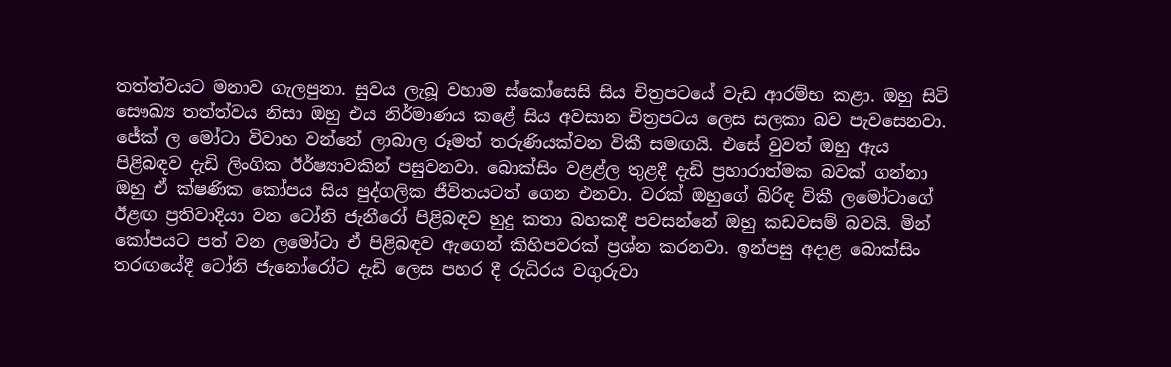තත්ත්වයට මනාව ගැලපුනා. සුවය ලැබූ වහාම ස්කෝසෙසි සිය චිත්‍රපටයේ වැඩ ආරම්භ කළා. ඔහු සිටි සෞඛ්‍ය තත්ත්වය නිසා ඔහු එය නිර්මාණය කළේ සිය අවසාන චිත්‍රපටය ලෙස සලකා බව පැවසෙනවා.
ජේක් ල මෝටා විවාහ වන්නේ ලාබාල රූමත් තරුණියක්වන විකී සමඟයි. එසේ වුවත් ඔහු ඇය පිළිබඳව දැඩි ලිංගික ඊර්ෂ්‍යාවකින් පසුවනවා. බොක්සිං වළළ්ල තුළදී දැඩි ප්‍රහාරාත්මක බවක් ගන්නා ඔහු ඒ ක්ෂණික කෝපය සිය පුද්ගලික ජීවිතයටත් ගෙන එනවා. වරක් ඔහුගේ බිරිඳ විකී ලමෝටාගේ ඊළඟ ප්‍රතිවාදියා වන ටෝනි ජැනීරෝ පිළිබඳව හුදු කතා බහකදී පවසන්නේ ඔහු කඩවසම් බවයි. මින් කෝපයට පත් වන ලමෝටා ඒ පිළිබඳව ඇගෙන් කිහිපවරක් ප්‍රශ්න කරනවා. ඉන්පසු අදාළ බොක්සිං තරඟයේදී ටෝනි ජැනෝ‍රෝට දැඩි ලෙස පහර දී රුධිරය වගුරුවා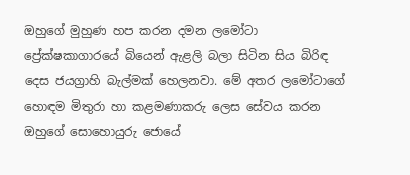ඔහුගේ මුහුණ හප කරන දමන ලමෝටා ප්‍රේක්ෂකාගාරයේ බියෙන් ඇළලි බලා සිටින සිය බිරිඳ දෙස ජයග්‍රාහි බැල්මක් හෙලනවා. මේ අතර ලමෝටාගේ හොඳම මිතුරා හා කළමණාකරු ලෙස සේවය කරන ඔහුගේ සොහොයුරු ජොයේ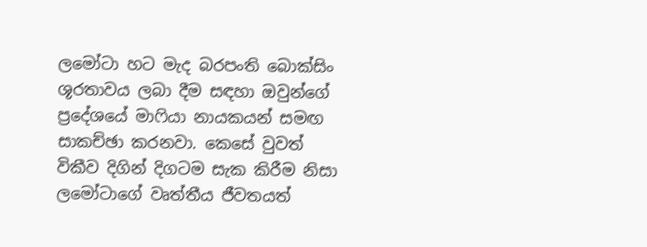ලමෝටා හට මැද බරපංති බොක්සිං ශූරතාවය ලබා දීම සඳහා ඔවුන්ගේ ප්‍රදේශ‍යේ මාෆියා නායකයන් සමඟ සාකච්ඡා කරනවා. කෙසේ වුවත් විකීව දිගින් දිගටම සැක කිරීම නිසා ලමෝටාගේ වෘත්තීය ජීවතයත්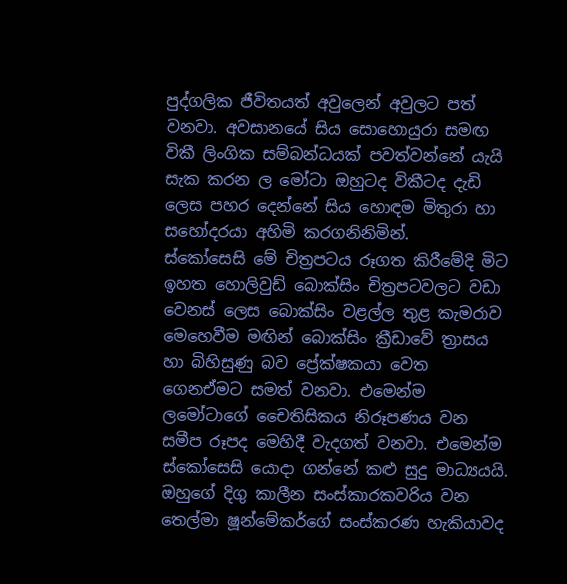පුද්ගලික ජීවිතයත් අවුලෙන් අවුලට පත් වනවා. අවසානයේ සිය ‍සොහොයුරා සමඟ විකී ලිංගික සම්බන්ධයක් පවත්වන්නේ යැයි සැක කරන ල මෝටා ඔහුටද විකීටද දැඩි ලෙස පහර දෙන්නේ සිය හොඳම මිතුරා හා සහෝදරයා අහිමි කරගනිනිමින්.
ස්කෝසෙසි මේ චිත්‍රපටය රූගත කිරීමේදි මිට ඉහත හොලිවුඩ් බොක්සිං චිත්‍රපටවලට වඩා වෙනස් ලෙස බොක්සිං වළල්ල තුළ කැමරාව මෙහෙවීම මඟින් බොක්සිං ක්‍රීඩාවේ ත්‍රාසය හා බිහිසුණු බව ප්‍රේක්ෂකයා වෙත ගෙනඒමට සමත් වනවා. එමෙන්ම ලමෝටාගේ චෛතිසිකය නිරූපණය වන සමීප රූපද මෙහිදී වැදගත් වනවා. එමෙන්ම ස්කෝසෙසි යොදා ගන්නේ කළු සුදු මාධ්‍යයයි. ඔහුගේ දිගු කාලීන සංස්කාරකවරිය වන තෙල්මා ෂූන්මේකර්ගේ සංස්කරණ හැකියාවද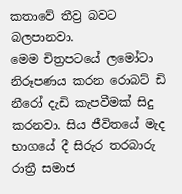කතාවේ තීව්‍ර බවට බලපානවා.
මෙම චිත්‍රපටයේ ලමෝටා නිරූපණය කරන රොබට් ඩි නීරෝ දැඩි කැපවීමක් සිදු කරනවා. සිය ජීවිතයේ මැද භාගයේ දී සිරු‍ර තරබාරු රාත්‍රී සමාජ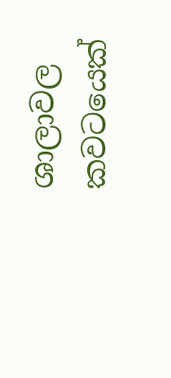ශාලාවල කවටයෙක්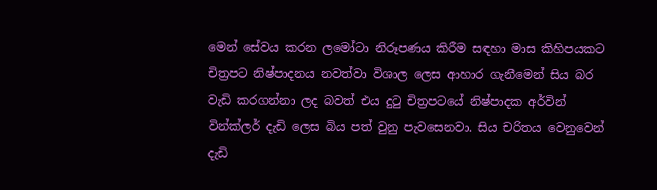මෙන් සේවය කරන ලමෝටා නිරූපණය කිරීම සඳහා මාස කිහිපයකට චිත්‍රපට නිෂ්පාදනය නවත්වා විශාල ලෙස ආහාර ගැනීමෙන් සිය බර වැඩි කරගන්නා ලද බවත් එය දුටු චිත්‍රපටයේ නිෂ්පාදක අර්වින් වින්ක්ලර් දැඩි ලෙස බිය පත් වුනු පැවසෙනවා. සිය චරිතය වෙනුවෙන් දැඩි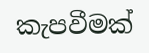කැපවීමක්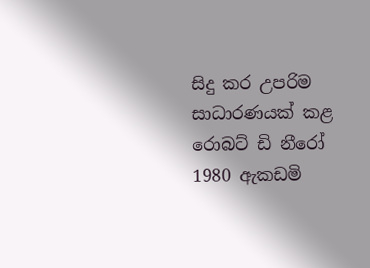සිදු කර උපරිම සාධාරණයක් කළ රොබට් ඩි නීරෝ 1980 ඇකඩමි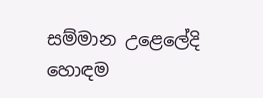සම්මාන උළෙලේදි හොඳම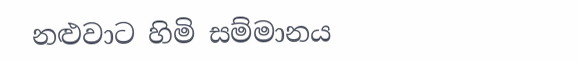නළුවාට හිමි සම්මානය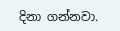දිනා ගන්නවා.